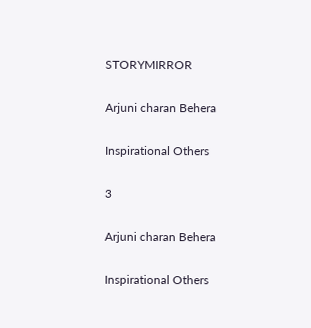STORYMIRROR

Arjuni charan Behera

Inspirational Others

3

Arjuni charan Behera

Inspirational Others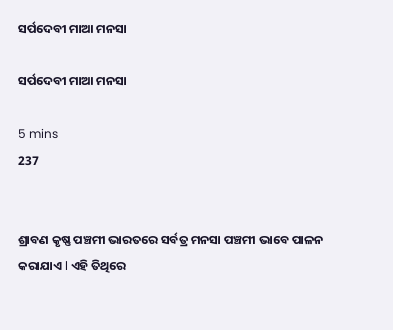ସର୍ପଦେବୀ ମାଆ ମନସା

ସର୍ପଦେବୀ ମାଆ ମନସା

5 mins
237


ଶ୍ରାବଣ କୃଷ୍ଣ ପଞ୍ଚମୀ ଭାରତରେ ସର୍ବତ୍ର ମନସା ପଞ୍ଚମୀ ଭାବେ ପାଳନ କରାଯାଏ l ଏହି ତିଥିରେ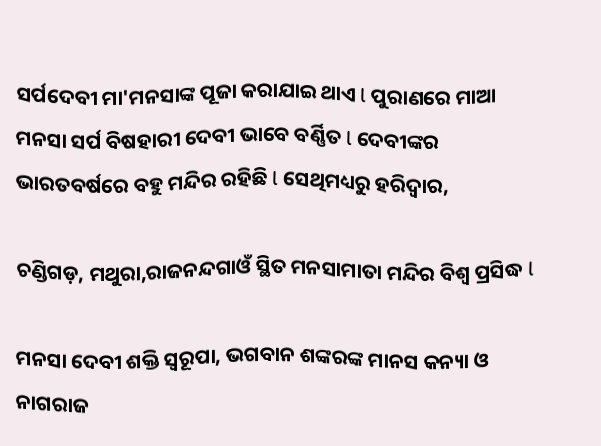ସର୍ପଦେବୀ ମା'ମନସାଙ୍କ ପୂଜା କରାଯାଇ ଥାଏ l ପୁରାଣରେ ମାଆ ମନସା ସର୍ପ ବିଷହାରୀ ଦେବୀ ଭାବେ ବର୍ଣ୍ଣିତ l ଦେବୀଙ୍କର ଭାରତବର୍ଷରେ ବହୁ ମନ୍ଦିର ରହିଛି l ସେଥିମଧ୍ୟରୁ ହରିଦ୍ୱାର,

ଚଣ୍ଡିଗଡ଼, ମଥୁରା,ରାଜନନ୍ଦଗାଓଁ ସ୍ଥିତ ମନସାମାତା ମନ୍ଦିର ବିଶ୍ୱ ପ୍ରସିଦ୍ଧ l

ମନସା ଦେବୀ ଶକ୍ତି ସ୍ୱରୂପା, ଭଗବାନ ଶଙ୍କରଙ୍କ ମାନସ କନ୍ୟା ଓ ନାଗରାଜ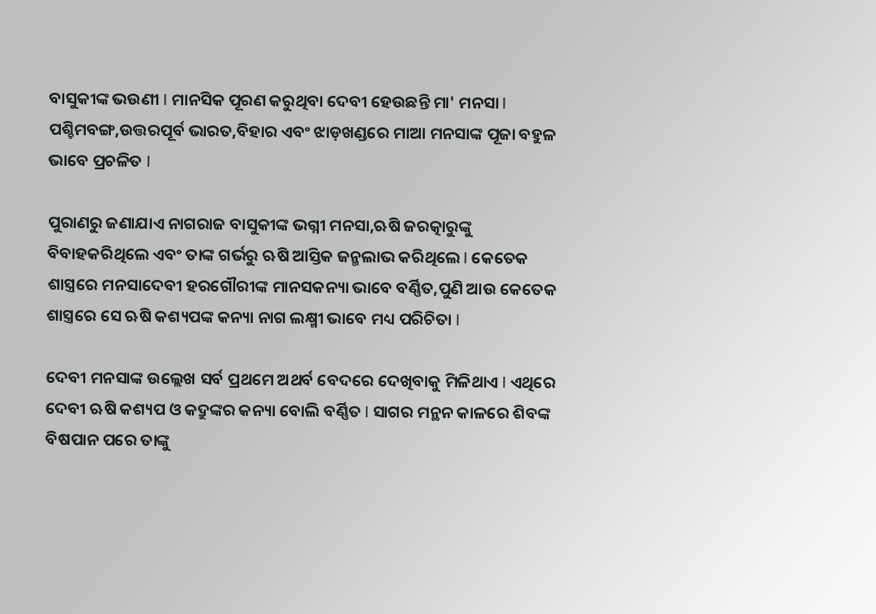ବାସୁକୀଙ୍କ ଭଉଣୀ l ମାନସିକ ପୂରଣ କରୁଥିବା ଦେବୀ ହେଉଛନ୍ତି ମା' ମନସା l ପଶ୍ଚିମବଙ୍ଗ,ଉତ୍ତରପୂର୍ବ ଭାରତ,ବିହାର ଏବଂ ଝାଡ଼ଖଣ୍ଡରେ ମାଆ ମନସାଙ୍କ ପୂଜା ବହୁଳ ଭାବେ ପ୍ରଚଳିତ l

ପୁରାଣରୁ ଜଣାଯାଏ ନାଗରାଜ ବାସୁକୀଙ୍କ ଭଗ୍ନୀ ମନସା,ଋଷି ଜରତ୍କାରୁଙ୍କୁ ବିବାହକରିଥିଲେ ଏବଂ ତାଙ୍କ ଗର୍ଭରୁ ଋଷି ଆସ୍ତିକ ଜନ୍ମଲାଭ କରିଥିଲେ l କେତେକ ଶାସ୍ତ୍ରରେ ମନସାଦେବୀ ହରଗୌରୀଙ୍କ ମାନସକନ୍ୟା ଭାବେ ବର୍ଣ୍ଣିତ,ପୁଣି ଆଉ କେତେକ ଶାସ୍ତ୍ରରେ ସେ ଋଷି କଶ୍ୟପଙ୍କ କନ୍ୟା ନାଗ ଲକ୍ଷ୍ମୀ ଭାବେ ମଧ୍ୟ ପରିଚିତା l

ଦେବୀ ମନସାଙ୍କ ଉଲ୍ଲେଖ ସର୍ବ ପ୍ରଥମେ ଅଥର୍ବ ବେଦରେ ଦେଖିବାକୁ ମିଳିଥାଏ l ଏଥିରେ ଦେବୀ ଋଷି କଶ୍ୟପ ଓ କଦ୍ରୁଙ୍କର କନ୍ୟା ବୋଲି ବର୍ଣ୍ଣିତ l ସାଗର ମନ୍ଥନ କାଳରେ ଶିବଙ୍କ ବିଷପାନ ପରେ ତାଙ୍କୁ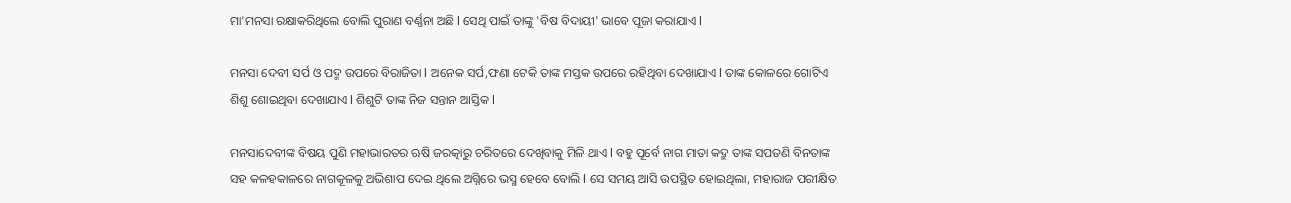ମା'ମନସା ରକ୍ଷାକରିଥିଲେ ବୋଲି ପୁରାଣ ବର୍ଣ୍ଣନା ଅଛି l ସେଥି ପାଇଁ ତାଙ୍କୁ 'ବିଷ ବିଦାୟୀ' ଭାବେ ପୂଜା କରାଯାଏ l

ମନସା ଦେବୀ ସର୍ପ ଓ ପଦ୍ମ ଉପରେ ବିରାଜିତା l ଅନେକ ସର୍ପ,ଫଣା ଟେକି ତାଙ୍କ ମସ୍ତକ ଉପରେ ରହିଥିବା ଦେଖାଯାଏ l ତାଙ୍କ କୋଳରେ ଗୋଟିଏ ଶିଶୁ ଶୋଇଥିବା ଦେଖାଯାଏ l ଶିଶୁଟି ତାଙ୍କ ନିଜ ସନ୍ତାନ ଆସ୍ତିକ l

ମନସାଦେବୀଙ୍କ ବିଷୟ ପୁଣି ମହାଭାରତର ଋଷି ଜରତ୍କାରୁ ଚରିତରେ ଦେଖିବାକୁ ମିଳି ଥାଏ l ବହୁ ପୂର୍ବେ ନାଗ ମାତା କଦ୍ରୁ ତାଙ୍କ ସପତଣି ବିନତାଙ୍କ ସହ କଳହକାଳରେ ନାଗକୂଳକୁ ଅଭିଶାପ ଦେଇ ଥିଲେ ଅଗ୍ନିରେ ଭସ୍ମ ହେବେ ବୋଲି l ସେ ସମୟ ଆସି ଉପସ୍ଥିତ ହୋଇଥିଲା, ମହାରାଜ ପରୀକ୍ଷିତ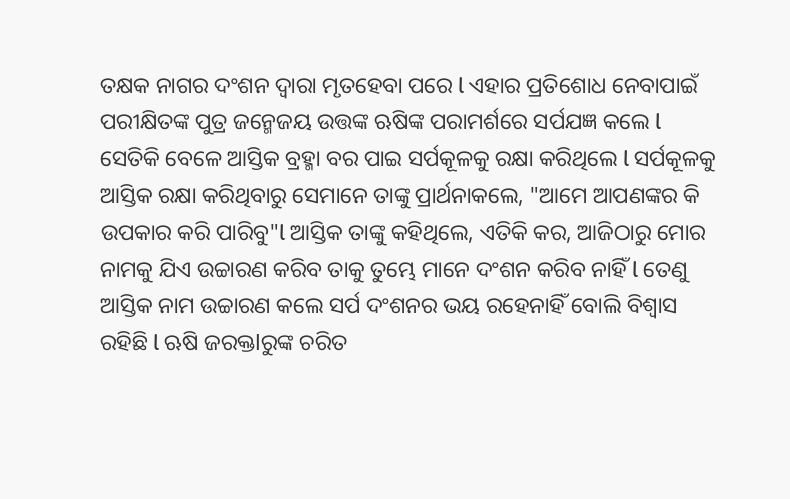ତକ୍ଷକ ନାଗର ଦଂଶନ ଦ୍ୱାରା ମୃତହେବା ପରେ l ଏହାର ପ୍ରତିଶୋଧ ନେବାପାଇଁ ପରୀକ୍ଷିତଙ୍କ ପୁତ୍ର ଜନ୍ମେଜୟ ଉତ୍ତଙ୍କ ଋଷିଙ୍କ ପରାମର୍ଶରେ ସର୍ପଯଜ୍ଞ କଲେ l ସେତିକି ବେଳେ ଆସ୍ତିକ ବ୍ରହ୍ମା ବର ପାଇ ସର୍ପକୂଳକୁ ରକ୍ଷା କରିଥିଲେ l ସର୍ପକୂଳକୁ ଆସ୍ତିକ ରକ୍ଷା କରିଥିବାରୁ ସେମାନେ ତାଙ୍କୁ ପ୍ରାର୍ଥନାକଲେ, "ଆମେ ଆପଣଙ୍କର କି ଉପକାର କରି ପାରିବୁ"l ଆସ୍ତିକ ତାଙ୍କୁ କହିଥିଲେ, ଏତିକି କର, ଆଜିଠାରୁ ମୋର ନାମକୁ ଯିଏ ଉଚ୍ଚାରଣ କରିବ ତାକୁ ତୁମ୍ଭେ ମାନେ ଦଂଶନ କରିବ ନାହିଁ l ତେଣୁ ଆସ୍ତିକ ନାମ ଉଚ୍ଚାରଣ କଲେ ସର୍ପ ଦଂଶନର ଭୟ ରହେନାହିଁ ବୋଲି ବିଶ୍ୱାସ ରହିଛି l ଋଷି ଜରକ୍ତlରୁଙ୍କ ଚରିତ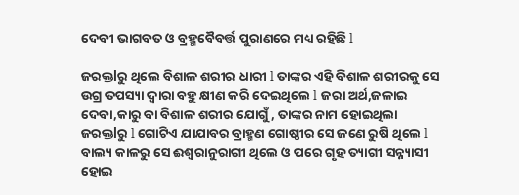ଦେବୀ ଭାଗବତ ଓ ବ୍ରହ୍ମବୈବର୍ତ୍ତ ପୁରାଣରେ ମଧ୍ୟ ରହିଛି l

ଜରକ୍ତlରୁ ଥିଲେ ବିଶାଳ ଶରୀର ଧାରୀ l ତାଙ୍କର ଏହି ବିଶାଳ ଶରୀରକୁ ସେ ଉଗ୍ର ତପସ୍ୟା ଦ୍ୱାରା ବହୁ କ୍ଷୀଣ କରି ଦେଇଥିଲେ l ଜରା ଅର୍ଥ,ଜଳାଇ ଦେବା,କାରୁ ବା ବିଶାଳ ଶରୀର ଯୋଗୁଁ, ତାଙ୍କର ନାମ ହୋଇଥିଲା ଜରକ୍ତlରୁ l ଗୋଟିଏ ଯାଯାବର ବ୍ରାହ୍ମଣ ଗୋଷ୍ଠୀର ସେ ଜଣେ ରୁଷି ଥିଲେ l ବାଲ୍ୟ କାଳରୁ ସେ ଈଶ୍ଵରାନୁରାଗୀ ଥିଲେ ଓ ପରେ ଗୃହ ତ୍ୟାଗୀ ସନ୍ନ୍ୟାସୀ ହୋଇ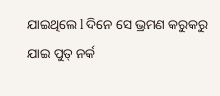ଯାଇଥିଲେ l ଦିନେ ସେ ଭ୍ରମଣ କରୁକରୁ ଯାଇ ପୁତ୍ ନର୍କ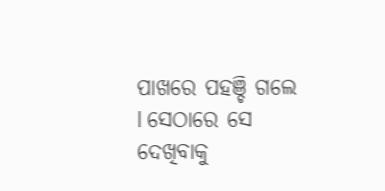ପାଖରେ ପହଞ୍ଚି ଗଲେ l ସେଠାରେ ସେ ଦେଖିବାକୁ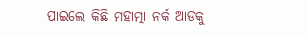ପାଇଲେ କିଛି ମହାତ୍ମା ନର୍କ ଆଡକୁ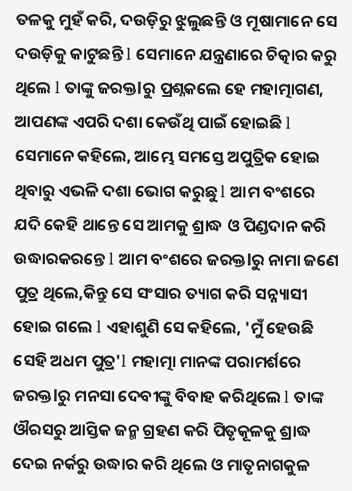ତଳକୁ ମୁହଁ କରି, ଦଉଡ଼ିରୁ ଝୁଲୁଛନ୍ତି ଓ ମୂଷାମାନେ ସେ ଦଉଡ଼ିକୁ କାଟୁଛନ୍ତି l ସେମାନେ ଯନ୍ତ୍ରଣାରେ ଚିତ୍କାର କରୁ ଥିଲେ l ତାଙ୍କୁ ଜରକ୍ତlରୁ ପ୍ରଶ୍ନକଲେ ହେ ମହାତ୍ମାଗଣ, ଆପଣଙ୍କ ଏପରି ଦଶା କେଉଁଥି ପାଇଁ ହୋଇଛି l ସେମାନେ କହିଲେ, ଆମ୍ଭେ ସମସ୍ତେ ଅପୁତ୍ରିକ ହୋଇ ଥିବାରୁ ଏଭଳି ଦଶା ଭୋଗ କରୁଛୁ l ଆମ ବଂଶରେ ଯଦି କେହି ଥାନ୍ତେ ସେ ଆମକୁ ଶ୍ରାଦ୍ଧ ଓ ପିଣ୍ଡଦାନ କରି ଉଦ୍ଧାରକରନ୍ତେ l ଆମ ବଂଶରେ ଜରକ୍ତlରୁ ନାମା ଜଣେ ପୁତ୍ର ଥିଲେ,କିନ୍ତୁ ସେ ସଂସାର ତ୍ୟାଗ କରି ସନ୍ନ୍ୟାସୀ ହୋଇ ଗଲେ l ଏହାଶୁଣି ସେ କହିଲେ, 'ମୁଁ ହେଉଛି ସେହି ଅଧମ ପୁତ୍ର'l ମହାତ୍ମା ମାନଙ୍କ ପରାମର୍ଶରେ ଜରକ୍ତlରୁ ମନସା ଦେବୀଙ୍କୁ ବିବାହ କରିଥିଲେ l ତାଙ୍କ ଔରସରୁ ଆସ୍ତିକ ଜନ୍ମ ଗ୍ରହଣ କରି ପିତୃକୂଳକୁ ଶ୍ରାଦ୍ଧ ଦେଇ ନର୍କରୁ ଉଦ୍ଧାର କରି ଥିଲେ ଓ ମାତୃନାଗକୁଳ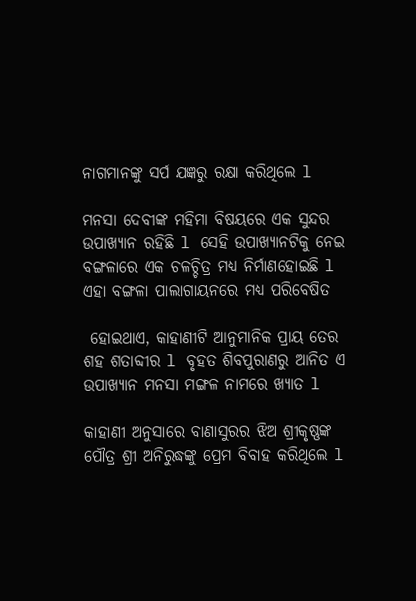ନାଗମାନଙ୍କୁ ସର୍ପ ଯଜ୍ଞରୁ ରକ୍ଷା କରିଥିଲେ l

ମନସା ଦେବୀଙ୍କ ମହିମା ବିଷୟରେ ଏକ ସୁନ୍ଦର ଉପାଖ୍ୟାନ ରହିଛି l ସେହି ଉପାଖ୍ୟାନଟିକୁ ନେଇ ବଙ୍ଗଳାରେ ଏକ ଚଳଚ୍ଚିତ୍ର ମଧ୍ୟ ନିର୍ମାଣହୋଇଛି l ଏହା ବଙ୍ଗଳା ପାଲାଗାୟନରେ ମଧ୍ୟ ପରିବେଷିତ

 ହୋଇଥାଏ, କାହାଣୀଟି ଆନୁମାନିକ ପ୍ରାୟ ତେର ଶହ ଶତାବ୍ଦୀର l ବୃହତ ଶିବପୁରାଣରୁ ଆନିତ ଏ ଉପାଖ୍ୟାନ ମନସା ମଙ୍ଗଳ ନାମରେ ଖ୍ୟାତ l

କାହାଣୀ ଅନୁସାରେ ବାଣାସୁରର ଝିଅ ଶ୍ରୀକୃଷ୍ଣଙ୍କ ପୌତ୍ର ଶ୍ରୀ ଅନିରୁଦ୍ଧଙ୍କୁ ପ୍ରେମ ବିବାହ କରିଥିଲେ l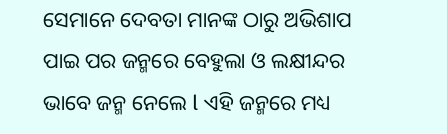ସେମାନେ ଦେବତା ମାନଙ୍କ ଠାରୁ ଅଭିଶାପ ପାଇ ପର ଜନ୍ମରେ ବେହୁଲା ଓ ଲକ୍ଷୀନ୍ଦର ଭାବେ ଜନ୍ମ ନେଲେ l ଏହି ଜନ୍ମରେ ମଧ୍ୟ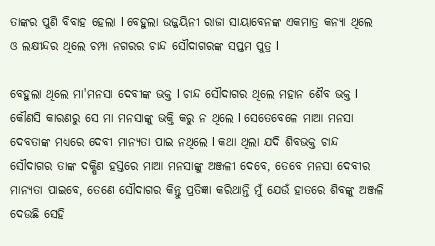ତାଙ୍କର ପୁଣି ବିବାହ ହେଲା l ବେହୁଲା ଉଜ୍ଜୟିନୀ ରାଜା ସାୟାବେନଙ୍କ ଏକମାତ୍ର କନ୍ୟା ଥିଲେ ଓ ଲକ୍ଷୀନ୍ଦର ଥିଲେ ଚମ୍ପା ନଗରର ଚାନ୍ଦ ସୌଦାଗରଙ୍କ ସପ୍ତମ ପୁତ୍ର l

ବେହୁଲା ଥିଲେ ମା'ମନସା ଦେବୀଙ୍କ ଭକ୍ତ l ଚାନ୍ଦ ସୌଦାଗର ଥିଲେ ମହାନ ଶୈବ ଭକ୍ତ l କୌଣସି କାରଣରୁ ସେ ମା ମନସାଙ୍କୁ ଭକ୍ତି କରୁ ନ ଥିଲେ l ସେତେବେଳେ ମାଆ ମନସା ଦେବତାଙ୍କ ମଧ୍ୟରେ ଦେବୀ ମାନ୍ୟତା ପାଇ ନଥିଲେ l କଥା ଥିଲା ଯଦି ଶିବଭକ୍ତ ଚାନ୍ଦ ସୌଦାଗର ତାଙ୍କ ଦକ୍ଷିଣ ହସ୍ତରେ ମାଆ ମନସାଙ୍କୁ ଅଞ୍ଜଳୀ ଦେବେ, ତେବେ ମନସା ଦେବୀର ମାନ୍ୟତା ପାଇବେ, ତେଣେ ସୌଦାଗର କିନ୍ତୁ ପ୍ରତିଜ୍ଞା କରିଥାନ୍ତି ମୁଁ ଯେଉଁ ହାତରେ ଶିବଙ୍କୁ ଅଞ୍ଜଳି ଦେଉଛି ସେହି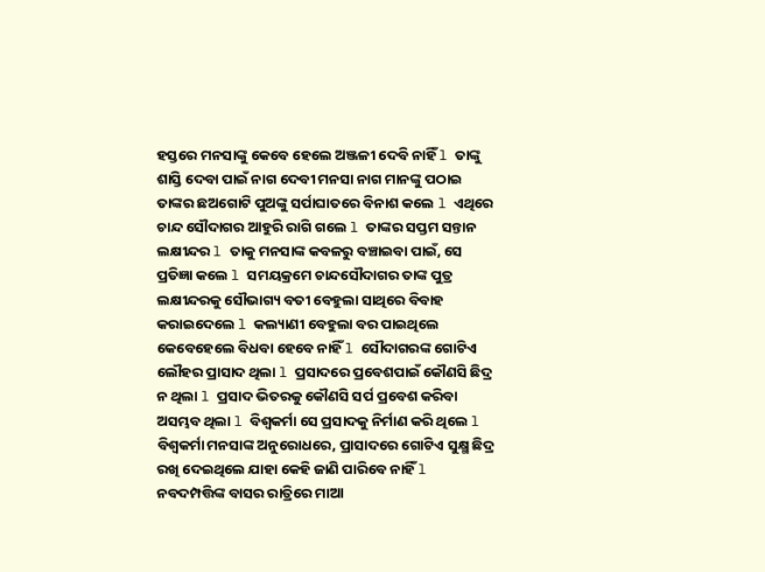ହସ୍ତରେ ମନସାଙ୍କୁ କେବେ ହେଲେ ଅଞ୍ଜଳୀ ଦେବି ନାହିଁ l ତାଙ୍କୁ ଶାସ୍ତି ଦେବା ପାଇଁ ନାଗ ଦେବୀ ମନସା ନାଗ ମାନଙ୍କୁ ପଠାଇ ତାଙ୍କର ଛଅଗୋଟି ପୁଅଙ୍କୁ ସର୍ପାଘାତରେ ବିନାଶ କଲେ l ଏଥିରେ ଚାନ୍ଦ ସୌଦାଗର ଆହୁରି ରାଗି ଗଲେ l ତାଙ୍କର ସପ୍ତମ ସନ୍ତାନ ଲକ୍ଷୀନ୍ଦର l ତାକୁ ମନସାଙ୍କ କବଳରୁ ବଞ୍ଚାଇବା ପାଇଁ, ସେ ପ୍ରତିଜ୍ଞା କଲେ l ସମୟକ୍ରମେ ଚାନ୍ଦସୌଦାଗର ତାଙ୍କ ପୁତ୍ର ଲକ୍ଷୀନ୍ଦରକୁ ସୌଭାଗ୍ୟ ବତୀ ବେହୁଲା ସାଥିରେ ବିବାହ କରାଇଦେଲେ l କଲ୍ୟାଣୀ ବେହୁଲା ବର ପାଇଥିଲେ କେବେହେଲେ ବିଧବା ହେବେ ନାହିଁ l ସୌଦାଗରଙ୍କ ଗୋଟିଏ ଲୌହର ପ୍ରାସାଦ ଥିଲା l ପ୍ରସାଦରେ ପ୍ରବେଶପାଇଁ କୌଣସି ଛିଦ୍ର ନ ଥିଲା l ପ୍ରସାଦ ଭିତରକୁ କୌଣସି ସର୍ପ ପ୍ରବେଶ କରିବା ଅସମ୍ଭବ ଥିଲା l ବିଶ୍ୱକର୍ମା ସେ ପ୍ରସାଦକୁ ନିର୍ମାଣ କରି ଥିଲେ l ବିଶ୍ୱକର୍ମା ମନସାଙ୍କ ଅନୁରୋଧରେ, ପ୍ରାସାଦରେ ଗୋଟିଏ ସୁକ୍ଷ୍ମ ଛିଦ୍ର ରଖି ଦେଇଥିଲେ ଯାହା କେହି ଜାଣି ପାରିବେ ନାହିଁ l ନବଦମ୍ପତ୍ତିଙ୍କ ବାସର ରାତ୍ରିରେ ମାଆ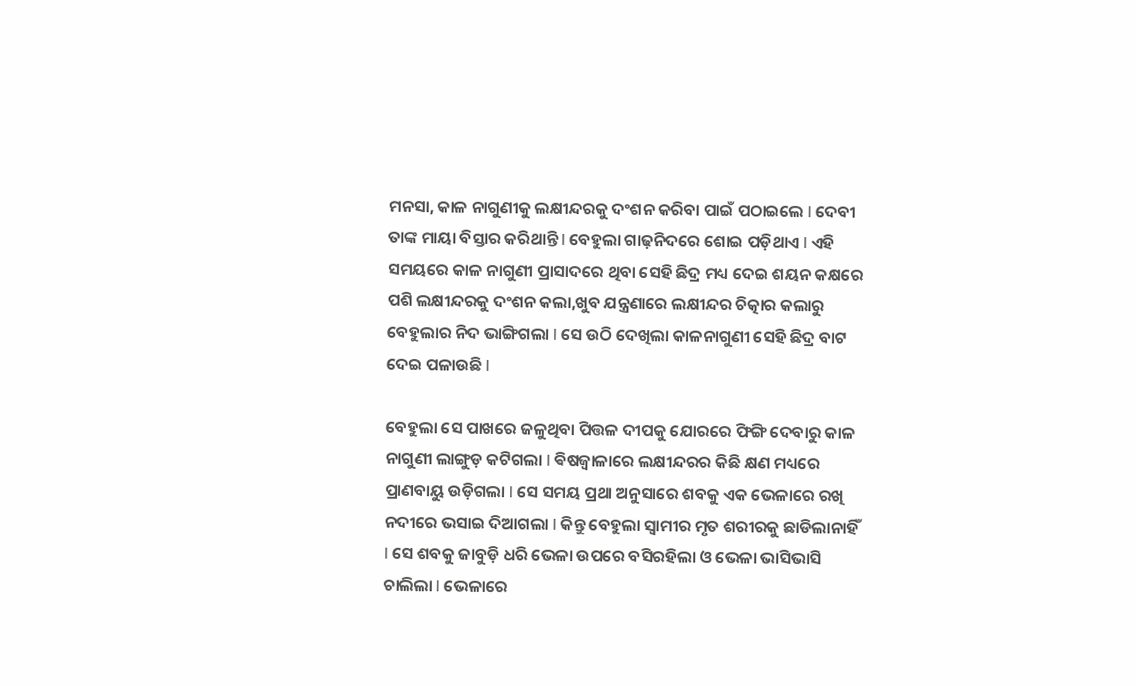ମନସା, କାଳ ନାଗୁଣୀକୁ ଲକ୍ଷୀନ୍ଦରକୁ ଦଂଶନ କରିବା ପାଇଁ ପଠାଇଲେ l ଦେବୀ ତାଙ୍କ ମାୟା ବିସ୍ତାର କରିଥାନ୍ତି l ବେହୁଲା ଗାଢ଼ନିଦରେ ଶୋଇ ପଡ଼ିଥାଏ l ଏହି ସମୟରେ କାଳ ନାଗୁଣୀ ପ୍ରାସାଦରେ ଥିବା ସେହି ଛିଦ୍ର ମଧ୍ୟ ଦେଇ ଶୟନ କକ୍ଷରେ ପଶି ଲକ୍ଷୀନ୍ଦରକୁ ଦଂଶନ କଲା,ଖୁବ ଯନ୍ତ୍ରଣାରେ ଲକ୍ଷୀନ୍ଦର ଚିତ୍କାର କଲାରୁ ବେହୁଲାର ନିଦ ଭାଙ୍ଗିଗଲା l ସେ ଉଠି ଦେଖିଲା କାଳନାଗୁଣୀ ସେହି ଛିଦ୍ର ବାଟ ଦେଇ ପଳାଉଛି l

ବେହୁଲା ସେ ପାଖରେ ଜଳୁଥିବା ପିତ୍ତଳ ଦୀପକୁ ଯୋରରେ ଫିଙ୍ଗି ଦେବାରୁ କାଳ ନାଗୁଣୀ ଲାଙ୍ଗୁଡ଼ କଟିଗଲା l ଵିଷଜ୍ୱାଳାରେ ଲକ୍ଷୀନ୍ଦରର କିଛି କ୍ଷଣ ମଧ୍ୟରେ ପ୍ରାଣବାୟୁ ଉଡ଼ିଗଲା l ସେ ସମୟ ପ୍ରଥା ଅନୁସାରେ ଶବକୁ ଏକ ଭେଳାରେ ରଖି ନଦୀରେ ଭସାଇ ଦିଆଗଲା l କିନ୍ତୁ ବେହୁଲା ସ୍ୱାମୀର ମୃତ ଶରୀରକୁ ଛାଡିଲାନାହିଁ l ସେ ଶବକୁ ଜାବୁଡ଼ି ଧରି ଭେଳା ଉପରେ ବସିରହିଲା ଓ ଭେଳା ଭାସିଭାସି ଚାଲିଲା l ଭେଳାରେ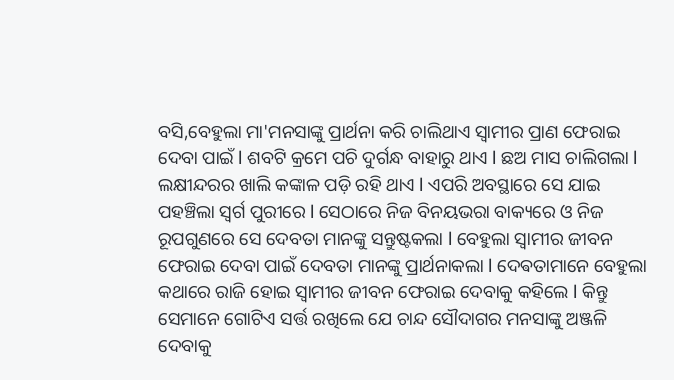ବସି,ବେହୁଲା ମା'ମନସାଙ୍କୁ ପ୍ରାର୍ଥନା କରି ଚାଲିଥାଏ ସ୍ୱାମୀର ପ୍ରାଣ ଫେରାଇ ଦେବା ପାଇଁ l ଶବଟି କ୍ରମେ ପଚି ଦୁର୍ଗନ୍ଧ ବାହାରୁ ଥାଏ l ଛଅ ମାସ ଚାଲିଗଲା l ଲକ୍ଷୀନ୍ଦରର ଖାଲି କଙ୍କାଳ ପଡ଼ି ରହି ଥାଏ l ଏପରି ଅବସ୍ଥାରେ ସେ ଯାଇ ପହଞ୍ଚିଲା ସ୍ୱର୍ଗ ପୁରୀରେ l ସେଠାରେ ନିଜ ବିନୟଭରା ବାକ୍ୟରେ ଓ ନିଜ ରୂପଗୁଣରେ ସେ ଦେବତା ମାନଙ୍କୁ ସନ୍ତୁଷ୍ଟକଲା l ବେହୁଲା ସ୍ୱାମୀର ଜୀବନ ଫେରାଇ ଦେବା ପାଇଁ ଦେବତା ମାନଙ୍କୁ ପ୍ରାର୍ଥନାକଲା l ଦେଵତାମାନେ ବେହୁଲା କଥାରେ ରାଜି ହୋଇ ସ୍ୱାମୀର ଜୀବନ ଫେରାଇ ଦେବାକୁ କହିଲେ l କିନ୍ତୁ ସେମାନେ ଗୋଟିଏ ସର୍ତ୍ତ ରଖିଲେ ଯେ ଚାନ୍ଦ ସୌଦାଗର ମନସାଙ୍କୁ ଅଞ୍ଜଳି ଦେବାକୁ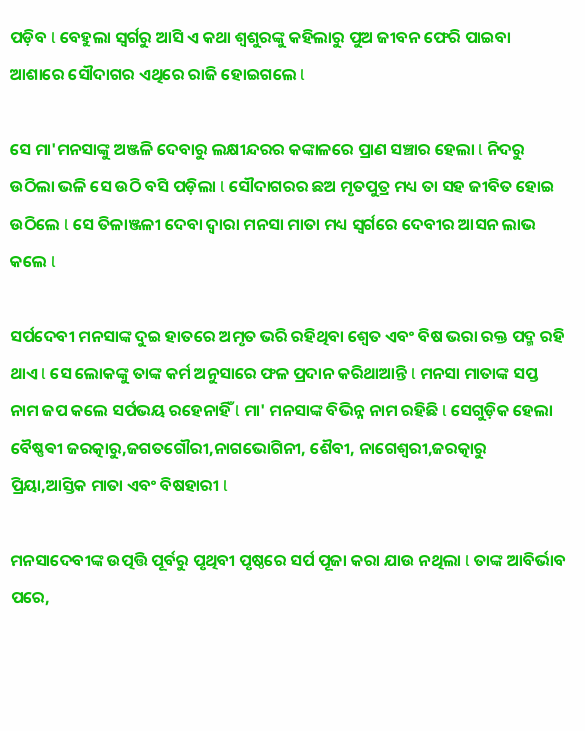ପଡ଼ିବ l ବେହୁଲା ସ୍ୱର୍ଗରୁ ଆସି ଏ କଥା ଶ୍ୱଶୁରଙ୍କୁ କହିଲାରୁ ପୁଅ ଜୀବନ ଫେରି ପାଇବା ଆଶାରେ ସୌଦାଗର ଏଥିରେ ରାଜି ହୋଇଗଲେ l

ସେ ମା'ମନସାଙ୍କୁ ଅଞ୍ଜଳି ଦେବାରୁ ଲକ୍ଷୀନ୍ଦରର କଙ୍କାଳରେ ପ୍ରାଣ ସଞ୍ଚାର ହେଲା l ନିଦରୁ ଉଠିଲା ଭଳି ସେ ଉଠି ବସି ପଡ଼ିଲା l ସୌଦାଗରର ଛଅ ମୃତପୁତ୍ର ମଧ୍ୟ ତା ସହ ଜୀବିତ ହୋଇ ଉଠିଲେ l ସେ ତିଳାଞ୍ଜଳୀ ଦେବା ଦ୍ୱାରା ମନସା ମାତା ମଧ୍ୟ ସ୍ଵର୍ଗରେ ଦେବୀର ଆସନ ଲାଭ କଲେ l

ସର୍ପଦେବୀ ମନସାଙ୍କ ଦୁଇ ହାତରେ ଅମୃତ ଭରି ରହିଥିବା ଶ୍ଵେତ ଏବଂ ବିଷ ଭରା ରକ୍ତ ପଦ୍ମ ରହି ଥାଏ l ସେ ଲୋକଙ୍କୁ ତାଙ୍କ କର୍ମ ଅନୁସାରେ ଫଳ ପ୍ରଦାନ କରିଥାଆନ୍ତି l ମନସା ମାତାଙ୍କ ସପ୍ତ ନାମ ଜପ କଲେ ସର୍ପଭୟ ରହେନାହିଁ l ମା' ମନସାଙ୍କ ବିଭିନ୍ନ ନାମ ରହିଛି l ସେଗୁଡ଼ିକ ହେଲା ବୈଷ୍ଣଵୀ ଜରତ୍କାରୁ,ଜଗତଗୌରୀ,ନାଗଭୋଗିନୀ, ଶୈବୀ, ନାଗେଶ୍ବରୀ,ଜରତ୍କାରୁ ପ୍ରିୟା,ଆସ୍ତିକ ମାତା ଏବଂ ବିଷହାରୀ l

ମନସାଦେବୀଙ୍କ ଉତ୍ପତ୍ତି ପୂର୍ବରୁ ପୃଥିବୀ ପୃଷ୍ଠରେ ସର୍ପ ପୂଜା କରା ଯାଉ ନଥିଲା l ତାଙ୍କ ଆବିର୍ଭାବ ପରେ,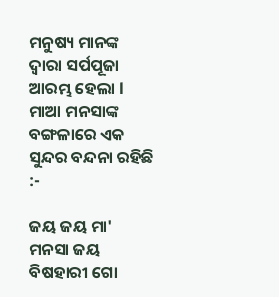ମନୁଷ୍ୟ ମାନଙ୍କ ଦ୍ବାରା ସର୍ପପୂଜା ଆରମ୍ଭ ହେଲା l ମାଆ ମନସାଙ୍କ ବଙ୍ଗଳାରେ ଏକ ସୁନ୍ଦର ବନ୍ଦନା ରହିଛି :-

ଜୟ ଜୟ ମା' ମନସା ଜୟ ବିଷହାରୀ ଗୋ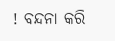! ବନ୍ଦନା କରି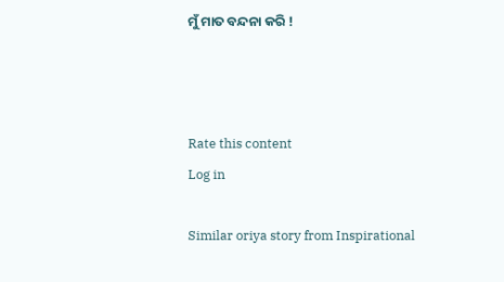ମୁଁ ମାତ ବନ୍ଦନା କରି !



Rate this content
Log in

Similar oriya story from Inspirational